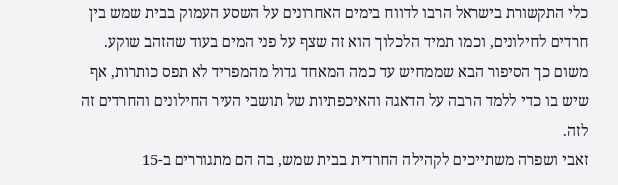כלי התקשורת בישראל הרבו לדווח בימים האחרונים על השסע העמוק בבית שמש בין חרדים לחילונים, וכמו תמיד הלכלוך הוא זה שצף על פני המים בעוד שהזהב שוקע. משום כך הסיפור הבא שממחיש עד כמה המאחד גדול מהמפריד לא תפס כותרות, אף שיש בו כדי ללמד הרבה על הדאגה והאיכפתיות של תושבי העיר החילונים והחרדים זה לזה.
זאבי ושפרה משתייכים לקהילה החרדית בבית שמש, בה הם מתגוררים ב-15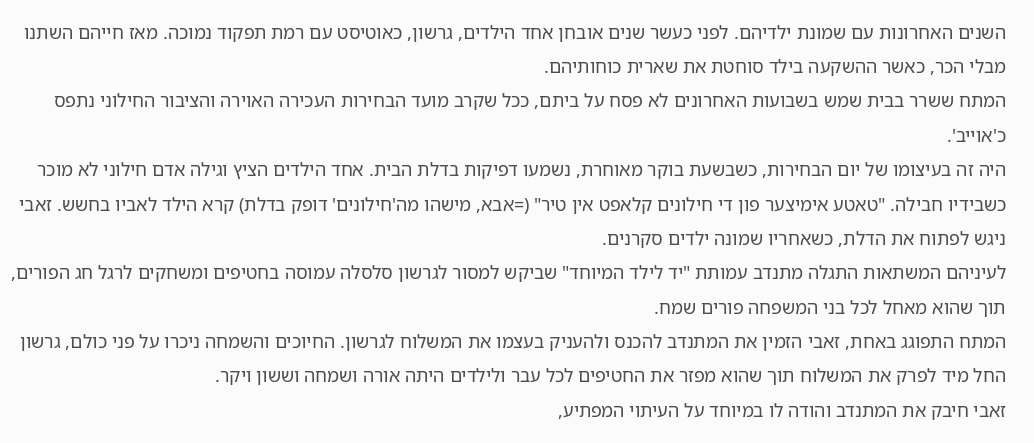השנים האחרונות עם שמונת ילדיהם. לפני כעשר שנים אובחן אחד הילדים, גרשון, כאוטיסט עם רמת תפקוד נמוכה. מאז חייהם השתנו מבלי הכר, כאשר ההשקעה בילד סוחטת את שארית כוחותיהם.
המתח ששרר בבית שמש בשבועות האחרונים לא פסח על ביתם, ככל שקרב מועד הבחירות העכירה האוירה והציבור החילוני נתפס כ'אוייב'.
היה זה בעיצומו של יום הבחירות, כשבשעת בוקר מאוחרת, נשמעו דפיקות בדלת הבית. אחד הילדים הציץ וגילה אדם חילוני לא מוכר כשבידיו חבילה. "טאטע אימיצער פון די חילונים קלאפט אין טיר" (=אבא, מישהו מה'חילונים' דופק בדלת) קרא הילד לאביו בחשש. זאבי ניגש לפתוח את הדלת, כשאחריו שמונה ילדים סקרנים.
לעיניהם המשתאות התגלה מתנדב עמותת "יד לילד המיוחד" שביקש למסור לגרשון סלסלה עמוסה בחטיפים ומשחקים לרגל חג הפורים, תוך שהוא מאחל לכל בני המשפחה פורים שמח.
המתח התפוגג באחת, זאבי הזמין את המתנדב להכנס ולהעניק בעצמו את המשלוח לגרשון. החיוכים והשמחה ניכרו על פני כולם, גרשון החל מיד לפרק את המשלוח תוך שהוא מפזר את החטיפים לכל עבר ולילדים היתה אורה ושמחה וששון ויקר.
זאבי חיבק את המתנדב והודה לו במיוחד על העיתוי המפתיע,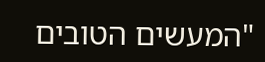"המעשים הטובים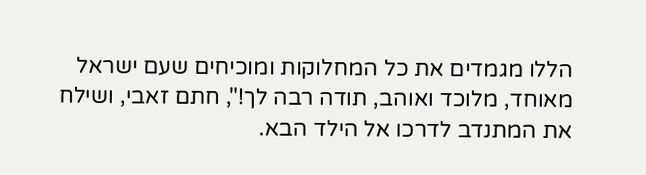הללו מגמדים את כל המחלוקות ומוכיחים שעם ישראל מאוחד, מלוכד ואוהב, תודה רבה לך!", חתם זאבי, ושילח את המתנדב לדרכו אל הילד הבא.